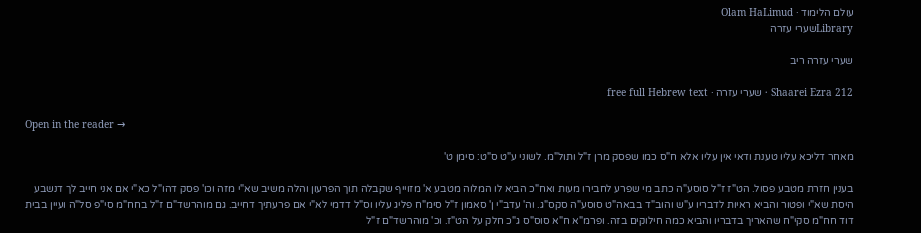עולם הלימוד · Olam HaLimud
Libraryשערי עזרה

שערי עזרה ריב

Shaarei Ezra 212 · שערי עזרה · free full Hebrew text

Open in the reader →

מאחר דליכא עליו טענת ודאי אין עליו אלא ח"ס כמו שפסק מרן ז"ל ותול"מ. לשוני ע"ט ס"ט: סימן ט'

בענין חזרת מטבע פסול. הט"ז ז"ל סוסע"ה כתב מי שפרע לחבירו מעות ואח"כ הביא לו המלוה מטבע א' מזוייף שקבלה תוך הפרעון והלה משיב שא"י מזה וכו' פסק דהו"ל כא"י אם אני חייב לך דנשבע היסת שא"י ופטור והביא ראיות לדבריו ע"ש והוב"ד בבאה"ט סוסע"ה סקס"ג. וה' עדב"י ן' סאמון ז"ל סימ"ח פליג עליו וס"ל דדמי לא"י אם פרעתיך דחייב. גם מוהרשד"ם ז"ל בחח"מ סי"פ סל"ה ועיין בבית דוד חח"מ סקי"ח שהאריך בדבריו והביא כמה חילוקים בזה. ופרמ"א ח"א סוס"ס ג"כ חלק על הט"ז. וכ' מוהרשד"ם ז"ל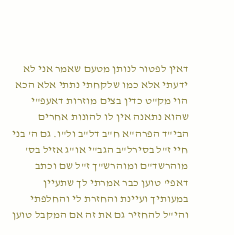דאין לפטור לנותן מטעם שאמר אני לא ידעתי אלא כמו שלקחתי נתתי אלא הכא הוי מק"ט כדין בצים מוזרות דאעפ"י שהוא נתאנה אין לו להונות אחרים הבי"ד הפרה"א ח"ב דל"ב ול"ו. גם ה' בני חיי ז"ל בסירל"ב הגב"י או"ג אזיל בס' מוהרשד"ם ומוהרש"ך ז"ל שם וכתב דאפי' טוען כבר אמרתי לך שתעיין במעותיך ועיינת והחזרת לי והחלפתי והי"ל להחזיר גם את זה אם המקבל טוען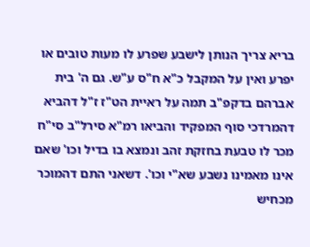בריא צריך הנותן לישבע שפרע לו מעות טובים או יפרע ואין על המקבל כ"א ח"ס ע"ש. גם ה' בית אברהם בדקפ"ב תמה על ראיית הט"ז ז"ל דהביא דהמרדכי סוף המפקיד והביאו רמ"א סירל"ב סי"ח מכר לו טבעת בחזקת זהב ונמצא בו בדיל וכו' שאם אינו מאמינו נשבע שא"י וכו'. דשאני התם דהמוכר מכחיש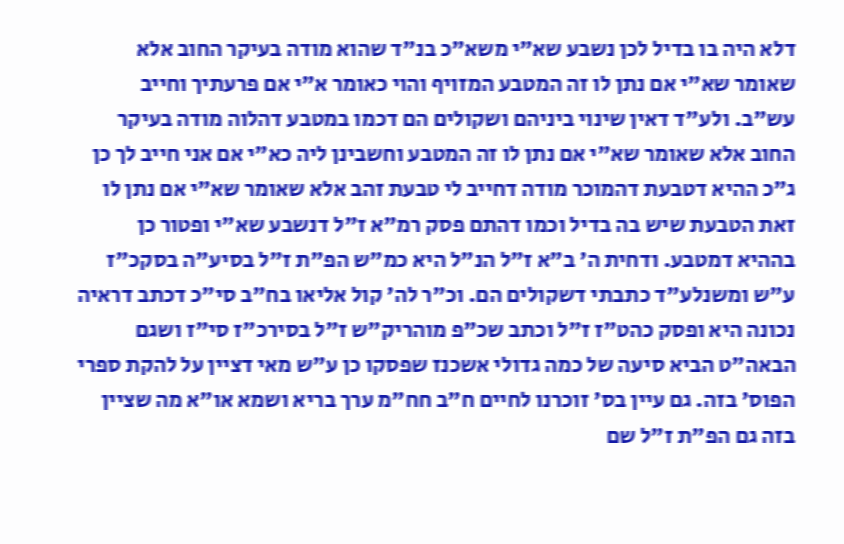דלא היה בו בדיל לכן נשבע שא"י משא"כ בנ"ד שהוא מודה בעיקר החוב אלא שאומר שא"י אם נתן לו זה המטבע המזויף והוי כאומר א"י אם פרעתיך וחייב עש"ב. ולע"ד דאין שינוי ביניהם ושקולים הם דכמו במטבע דהלוה מודה בעיקר החוב אלא שאומר שא"י אם נתן לו זה המטבע וחשבינן ליה כא"י אם אני חייב לך כן ג"כ ההיא דטבעת דהמוכר מודה דחייב לי טבעת זהב אלא שאומר שא"י אם נתן לו זאת הטבעת שיש בה בדיל וכמו דהתם פסק רמ"א ז"ל דנשבע שא"י ופטור כן בההיא דמטבע. ודחית ה' ב"א ז"ל הנ"ל היא כמ"ש הפ"ת ז"ל בסיע"ה בסקכ"ז ע"ש ומשנלע"ד כתבתי דשקולים הם. וכ"ר לה' קול אליאו בח"ב סי"כ דכתב דראיה נכונה היא ופסק כהט"ז ז"ל וכתב שכ"פ מוהריק"ש ז"ל בסירכ"ז סי"ז ושגם הבאה"ט הביא סיעה של כמה גדולי אשכנז שפסקו כן ע"ש מאי דציין על להקת ספרי הפוס' בזה. גם עיין בס' זוכרנו לחיים ח"ב חח"מ ערך בריא ושמא או"א מה שציין בזה גם הפ"ת ז"ל שם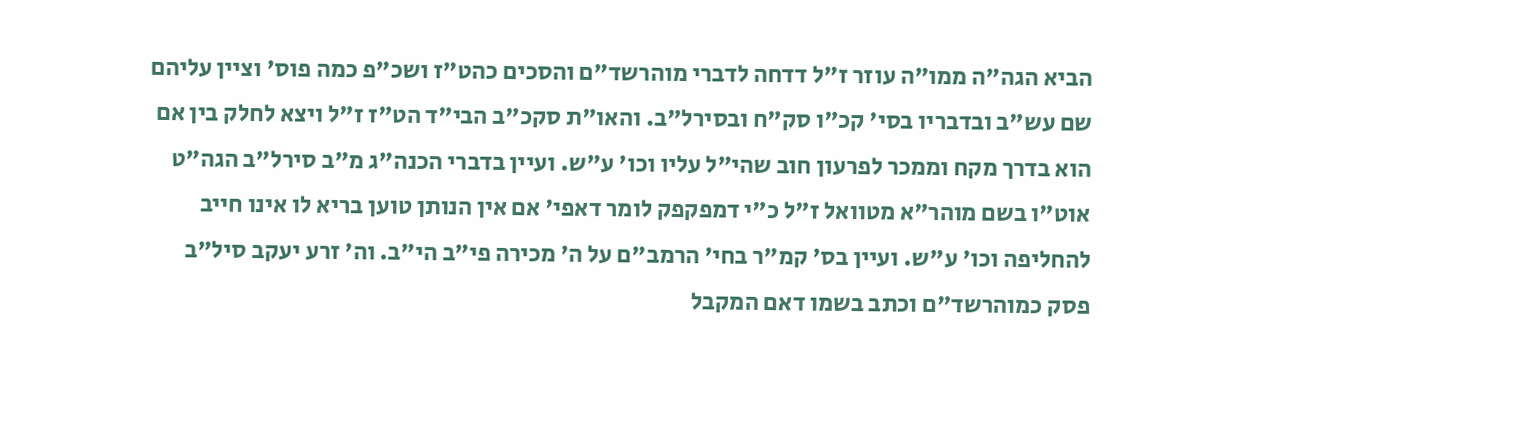הביא הגה"ה ממו"ה עוזר ז"ל דדחה לדברי מוהרשד"ם והסכים כהט"ז ושכ"פ כמה פוס' וציין עליהם שם עש"ב ובדבריו בסי' קכ"ו סק"ח ובסירל"ב. והאו"ת סקכ"ב הבי"ד הט"ז ז"ל ויצא לחלק בין אם הוא בדרך מקח וממכר לפרעון חוב שהי"ל עליו וכו' ע"ש. ועיין בדברי הכנה"ג מ"ב סירל"ב הגה"ט אוט"ו בשם מוהר"א מטוואל ז"ל כ"י דמפקפק לומר דאפי' אם אין הנותן טוען בריא לו אינו חייב להחליפה וכו' ע"ש. ועיין בס' קמ"ר בחי' הרמב"ם על ה' מכירה פי"ב הי"ב. וה' זרע יעקב סיל"ב פסק כמוהרשד"ם וכתב בשמו דאם המקבל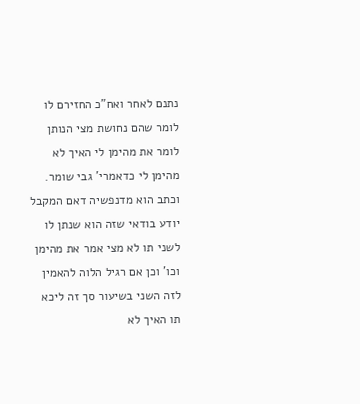נתנם לאחר ואח"כ החזירם לו לומר שהם נחושת מצי הנותן לומר את מהימן לי האיך לא מהימן לי כדאמרי' גבי שומר. וכתב הוא מדנפשיה דאם המקבל יודע בודאי שזה הוא שנתן לו לשני תו לא מצי אמר את מהימן וכו' וכן אם רגיל הלוה להאמין לזה השני בשיעור סך זה ליכא תו האיך לא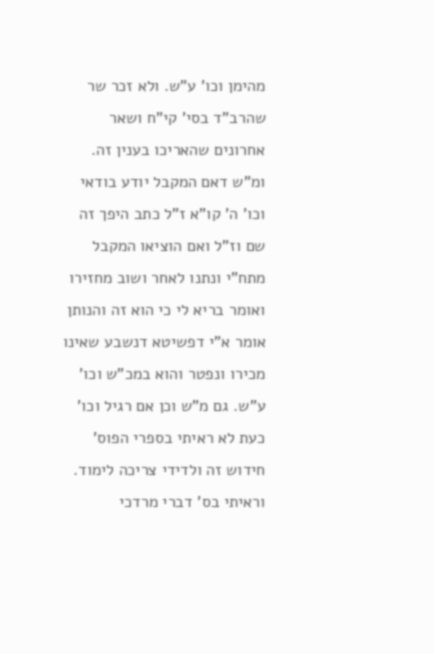מהימן וכו' ע"ש. ולא זכר שר שהרב"ד בסי' קי"ח ושאר אחרונים שהאריכו בענין זה. ומ"ש דאם המקבל יודע בודאי וכו' ה' קו"א ז"ל כתב היפך זה שם וז"ל ואם הוציאו המקבל מתח"י ונתנו לאחר ושוב מחזירו ואומר בריא לי כי הוא זה והנותן אומר א"י דפשיטא דנשבע שאינו מכירו ונפטר והוא במכ"ש וכו' ע"ש. גם מ"ש וכן אם רגיל וכו' כעת לא ראיתי בספרי הפוס' חידוש זה ולדידי צריכה לימוד. וראיתי בס' דברי מרדכי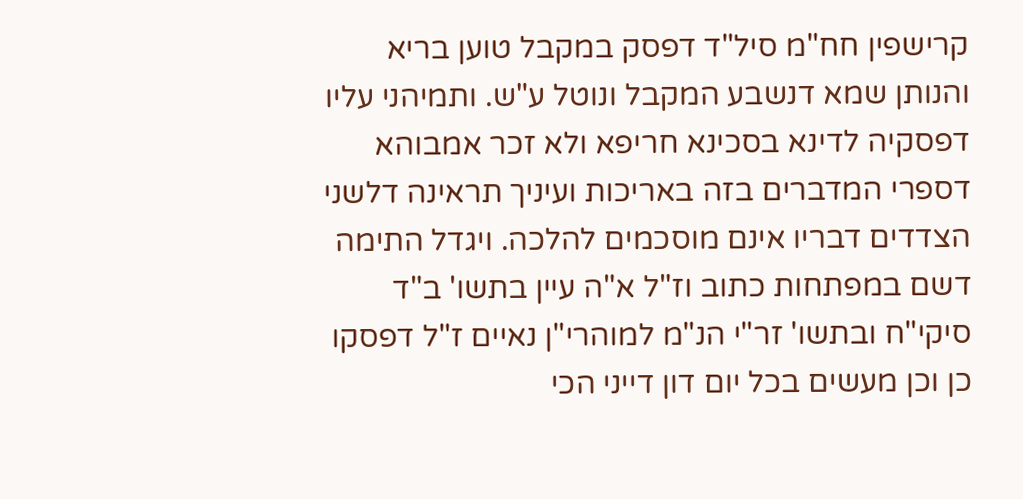קרישפין חח"מ סיל"ד דפסק במקבל טוען בריא והנותן שמא דנשבע המקבל ונוטל ע"ש. ותמיהני עליו דפסקיה לדינא בסכינא חריפא ולא זכר אמבוהא דספרי המדברים בזה באריכות ועיניך תראינה דלשני הצדדים דבריו אינם מוסכמים להלכה. ויגדל התימה דשם במפתחות כתוב וז"ל א"ה עיין בתשו' ב"ד סיקי"ח ובתשו' זר"י הנ"מ למוהרי"ן נאיים ז"ל דפסקו כן וכן מעשים בכל יום דון דייני הכי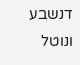דנשבע ונוטל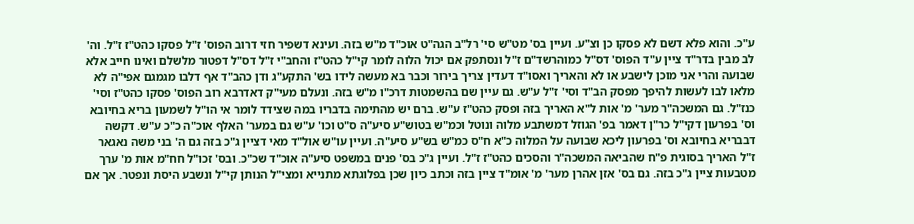ע"כ. והוא פלא דשם לא פסקו כן וצ"ע. ועיין בס' מט"ש סי' רל"ב הגה"ט אוכ"ד מ"ש בזה. ועינא דשפיר חזי דרוב הפוס' ז"ל פסקו כהט"ז ז"ל. וה' לב מבין בדר"ד ציין ע"ד הפוס' דס"ל כמוהרשד"ם ז"ל ונסתפק אם יכול הלוה לומר קי"ל כהט"ז והחב"י ז"ל דס"ל דפטור מלשלם ואינו חייב אלא שבועה והרי אני מוכן לישבע או לא והאריך ואסו"ד דעדין צריך בירור וכבר בא מעשה לידו בש' התקע"ג ודן כהב"ד אף דלבו מגמגם אפי"ה לא מלאו לבו לעשות להיפך מפסק הב"ד וסי' ז"ל ע"ש. גם עיין שם בהשמטות דרכ"ו מ"ש בזה. ונעלם מעי"ק דאדרבא רוב הפוס' פסקו כהט"ז וסי' כנז"ל. גם המשכה"ר מער' מ' אות ל"א האריך בזה ופסק כהט"ז ע"ש. ברם יש מהתימה בדבריו במה שצידד לומר אי הו"ל לשמעון בריא בחיובא וס' בפרעון דקי"ל כר"ן דאמר בפ' הגוזל דמשתבע מלוה ונוטל וכמ"ש בטוש"ע סיע"ה ס"ט וכו' ע"ש גם במער' האלף אוכ"ה כ"כ ע"ש. דקשה דבבריא בחיובא וס' בפרעון ליכא שבועה על המלוה כ"א ח"ס כמ"ש בש"ע סיע"ה. ועיין עו"ש אול"ד מאי דציין ג"כ בזה גם ה' בני משה נאגאר ז"ל האריך בסוגית פ"ח שהביאה המשכה"ר והסכים כהט"ז ז"ל. ועיין ג"כ בס' פנים במשפט סיע"ה אוכ"ד שכ"כ. ובס' זכו"ל חח"מ אות מ' ערך מטבעות ציין ג"כ בזה. גם בס' אזן אהרן מער' מ' אומ"ד ציין בזה וכתב כיון שכן בפלוגתא מתנייא ומצי"ל הנותן קי"ל ונשבע היסת ונפטר. אך אם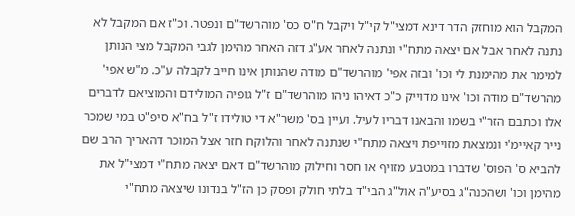המקבל הוא מוחזק הדר דינא דמצי"ל קי"ל ויקבל ח"ס כס' מוהרשד"ם ונפטר. וכ"ז אם המקבל לא נתנה לאחר אבל אם יצאה מתח"י ונתנה לאחר אע"ג דזה האחר מהימן לגבי המקבל מצי הנותן למימר את מהימנת לי וכו' ובזה אפי' מוהרשד"ם מודה שהנותן אינו חייב לקבלה ע"כ. מ"ש אפי' מהרשד"ם מודה וכו' אינו מדוייק כ"כ דאיהו ניהו מוהרשד"ם ז"ל גופיה המולידם והמוציאם לדברים אלו וכתבם הזר"י בשמו והבאנו דבריו לעיל. ועיין בס' משר"א די טולידו ז"ל בח"א סיפ"ט במי שמכר נייר קאיימ'י ונמצאת מזוייפת ויצאה מתח"י שנתנה לאחר והלוקח חזר אצל המוכר דהאריך הרב שם להביא ס' הפוס' שדברו במטבע מזויף או חסר וחילוק מוהרשד"ם דאם יצאה מתח"י דמצי"ל את מהימן וכו' ושהכנה"ג בסיע"ה אול"ג הבי"ד בלתי חולק ופסק כן הז"ל בנדונו שיצאה מתח"י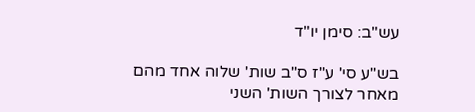עש"ב: סימן יו"ד

בש"ע סי' ע"ז ס"ב שות' שלוה אחד מהם מאחר לצורך השות' השני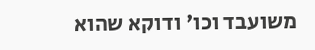משועבד וכו' ודוקא שהוא